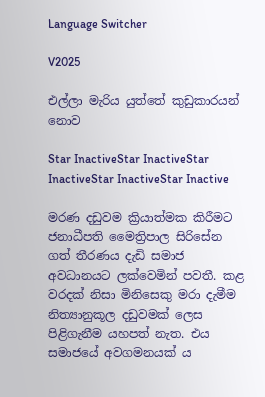Language Switcher

V2025

එල්ලා මැරිය යුත්තේ කුඩුකාරයන් නොව

Star InactiveStar InactiveStar InactiveStar InactiveStar Inactive

මරණ දඩුවම ක්‍රියාත්මක කිරීමට ජනාධීපති මෛත්‍රිපාල සිරිසේන ගත් තීරණය දැඩි සමාජ අවධානයට ලක්වෙමින් පවතී. කළ වරදක් නිසා මිනිසෙකු මරා දැමීම නිත්‍යානුකූල දඩුවමක් ලෙස පිළිගැනීම යහපත් නැත. එය සමාජයේ අවගමනයක් ය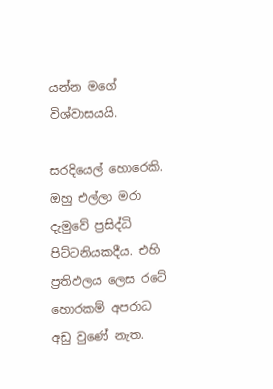යන්න මගේ විශ්වාසයයි.

සරදියෙල් හොරෙකි. ඔහු එල්ලා මරා දැමුවේ ප්‍රසිද්ධි පිට්ටනියකදීය. එහි ප්‍රතිඵලය ලෙස රටේ හොරකම් අපරාධ අඩු වුණේ නැත.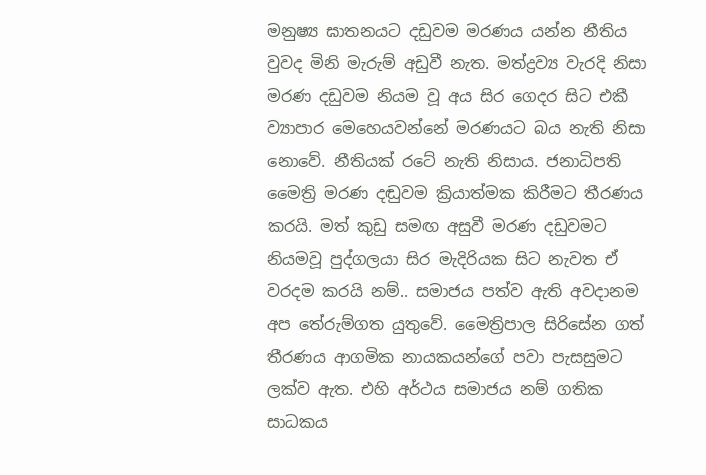මනුෂ්‍ය ඝාතනයට දඩුවම මරණය යන්න නීතිය වුවද මිනි මැරුම් අඩුවී නැත. මත්ද්‍රව්‍ය වැරදි නිසා මරණ දඩුවම නියම වූ අය සිර ගෙදර සිට එකී ව්‍යාපාර මෙහෙයවන්නේ මරණයට බය නැති නිසා නොවේ. නීතියක් රටේ නැති නිසාය. ජනාධිපති මෛත්‍රි මරණ දඬුවම ක්‍රියාත්මක කිරීමට තීරණය කරයි. මත් කුඩු සමඟ අසුවී මරණ දඩුවමට නියමවූ පුද්ගලයා සිර මැදිරියක සිට නැවත ඒ වරදම කරයි නම්.. සමාජය පත්ව ඇති අවදානම අප තේරුම්ගත යුතුවේ. මෛත්‍රිපාල සිරිසේන ගත් තීරණය ආගමික නායකයන්ගේ පවා පැසසුමට ලක්ව ඇත. එහි අර්ථය සමාජය නම් ගතික සාධකය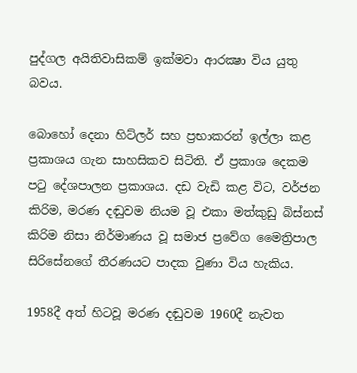පුද්ගල අයිතිවාසිකම් ඉක්මවා ආරක්‍ෂා විය යුතු බවය.

බොහෝ දෙනා හිට්ලර් සහ ප්‍රභාකරන් ඉල්ලා කළ ප්‍රකාශය ගැන සාහසිකව සිටිති. ඒ ප්‍රකාශ දෙකම පටු දේශපාලන ප්‍රකාශය. දඩ වැඩි කළ විට, වර්ජන කිරිම, මරණ දඬුවම නියම වූ එකා මත්කුඩු බිස්නස් කිරිම නිසා නිර්මාණය වූ සමාජ ප්‍රවේග මෛත්‍රිපාල සිරිසේනගේ තීරණයට පාදක වුණා විය හැකිය.

1958දී අත් හිටවූ මරණ දඬුවම 1960දී නැවත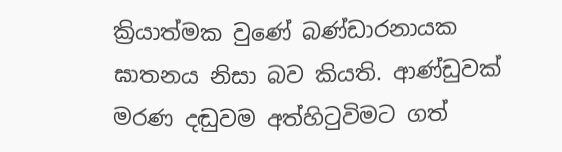ක්‍රියාත්මක වුණේ බණ්ඩාරනායක ඝාතනය නිසා බව කියති. ආණ්ඩුවක් මරණ දඬුවම අත්හිටුවිමට ගත්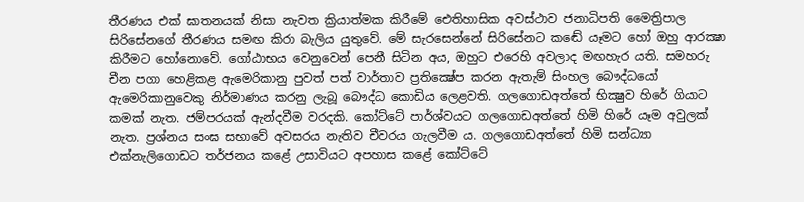තීරණය එක් ඝාතනයක් නිසා නැවත ක්‍රියාත්මක කිරීමේ ඓතිහාසික අවස්ථාව ජනාධිපති මෛත්‍රිපාල සිරිසේනගේ තීරණය සමඟ කිරා බැලිය යුතුවේ. මේ සැරසෙන්නේ සිරිසේනට කඬේ යෑමට හෝ ඔහු ආරක්‍ෂා කිරීමට හෝනොවේ. ගෝඨාභය වෙනුවෙන් පෙනී සිටින අය, ඔහුට එරෙහි අවලාද මඟහැර යති. සමහරු චීන පගා හෙළිකළ ඇමෙරිකානු පුවත් පත් වාර්තාව ප්‍රතික්‍ෂේප කරන ඇතැම් සිංහල බෞද්ධයෝ ඇමෙරිකානුවෙකු නිර්මාණය කරනු ලැබූ බෞද්ධ කොඩිය ලෙළවති. ගලගොඩඅත්තේ භික්‍ෂුව හිරේ ගියාට කමක් නැත. ජම්පරයක් ඇන්දවීම වරදකි. කෝට්ටේ පාර්ශ්වයට ගලගොඩඅත්තේ හිමි හිරේ යෑම අවුලක් නැත. ප්‍රශ්නය සංඝ සභාවේ අවසරය නැතිව චීවරය ගැලවීම ය. ගලගොඩඅත්තේ හිමි සන්ධ්‍යා එක්නැලිගොඩට තර්ජනය කළේ උසාවියට අපහාස කළේ කෝට්ටේ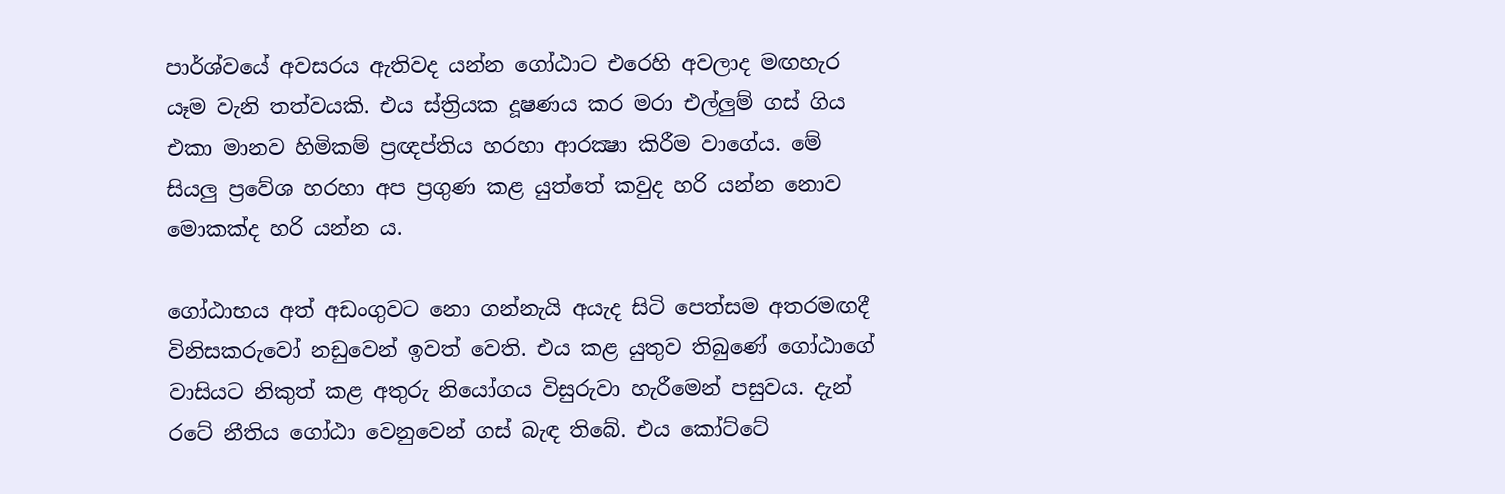පාර්ශ්වයේ අවසරය ඇතිවද යන්න ගෝඨාට එරෙහි අවලාද මඟහැර යෑම වැනි තත්වයකි. එය ස්ත්‍රියක දූෂණය කර මරා එල්ලුම් ගස් ගිය එකා මානව හිමිකම් ප්‍රඥප්තිය හරහා ආරක්‍ෂා කිරීම වාගේය. මේ සියලු ප්‍රවේශ හරහා අප ප්‍රගුණ කළ යුත්තේ කවුද හරි යන්න නොව මොකක්ද හරි යන්න ය.

ගෝඨාභය අත් අඩංගුවට නො ගන්නැයි අයැද සිටි පෙත්සම අතරමඟදී විනිසකරුවෝ නඩුවෙන් ඉවත් වෙති. එය කළ යුතුව තිබුණේ ගෝඨාගේ වාසියට නිකුත් කළ අතුරු නියෝගය විසුරුවා හැරීමෙන් පසුවය. දැන් රටේ නීතිය ගෝඨා වෙනුවෙන් ගස් බැඳ තිබේ. එය කෝට්ටේ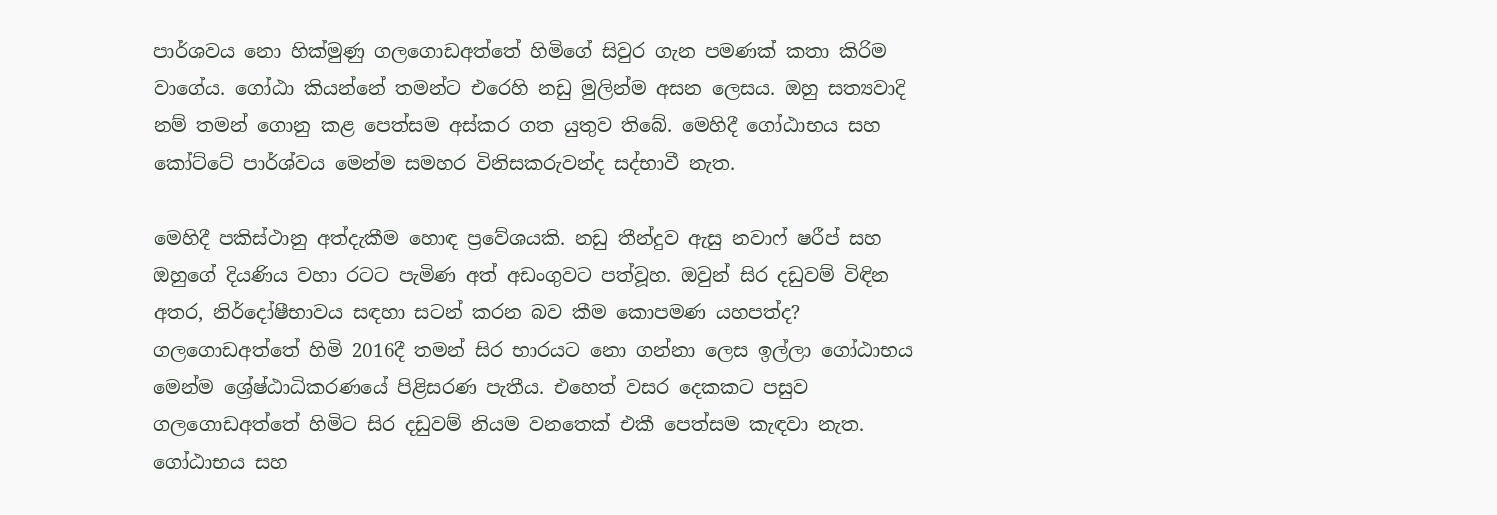පාර්ශවය නො හික්මුණු ගලගොඩඅත්තේ හිමිගේ සිවුර ගැන පමණක් කතා කිරිම වාගේය. ගෝඨා කියන්නේ තමන්ට එරෙහි නඩු මුලින්ම අසන ලෙසය. ඔහු සත්‍යවාදි නම් තමන් ගොනු කළ පෙත්සම අස්කර ගත යුතුව තිබේ. මෙහිදී ගෝඨාභය සහ කෝට්ටේ පාර්ශ්වය මෙන්ම සමහර විනිසකරුවන්ද සද්භාවී නැත.

මෙහිදී පකිස්ථානු අත්දැකීම හොඳ ප්‍රවේශයකි. නඩු තීන්දුව ඇසු නවාෆ් ෂරීප් සහ ඔහුගේ දියණිය වහා රටට පැමිණ අත් අඩංගුවට පත්වූහ. ඔවුන් සිර දඩුවම් විඳින අතර, නිර්දෝෂීභාවය සඳහා සටන් කරන බව කීම කොපමණ යහපත්ද? ගලගොඩඅත්තේ හිමි 2016දී තමන් සිර භාරයට නො ගන්නා ලෙස ඉල්ලා ගෝඨාභය මෙන්ම ශ්‍රේෂ්ඨාධිකරණයේ පිළිසරණ පැතීය. එහෙත් වසර දෙකකට පසුව ගලගොඩඅත්තේ හිමිට සිර දඩුවම් නියම වනතෙක් එකී පෙත්සම කැඳවා නැත. ගෝඨාභය සහ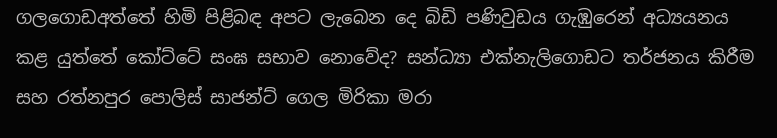ගලගොඩඅත්තේ හිමි පිළිබඳ අපට ලැබෙන දෙ බිඩි පණිවුඩය ගැඹුරෙන් අධ්‍යයනය කළ යුත්තේ කෝට්ටේ සංඝ සභාව නොවේද? සන්ධ්‍යා එක්නැලිගොඩට තර්ජනය කිරීම සහ රත්නපුර පොලිස් සාජන්ට් ගෙල මිරිකා මරා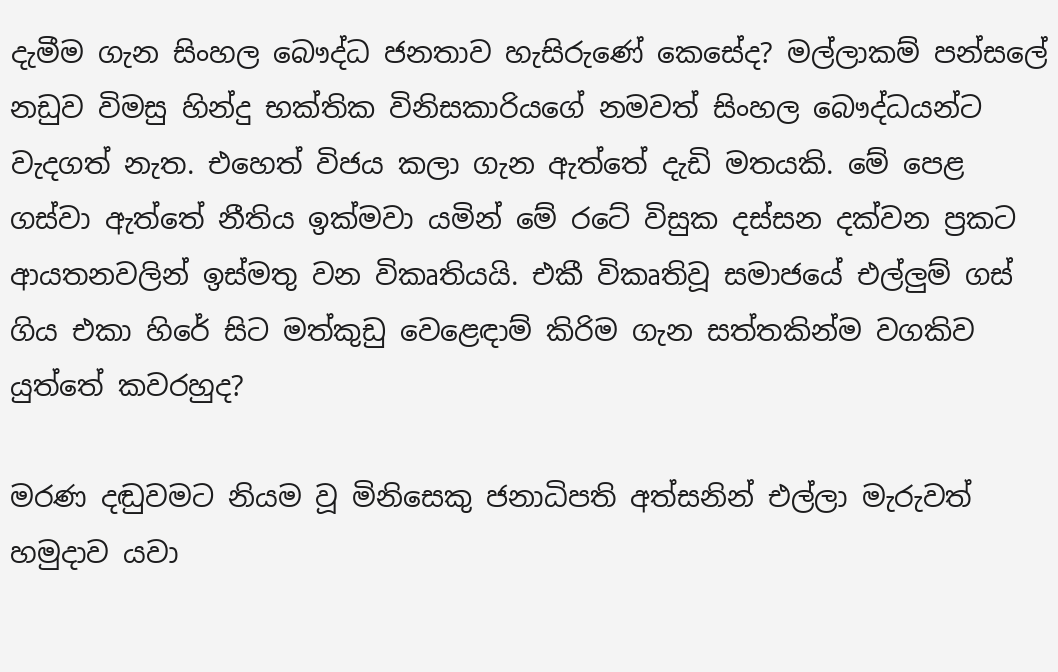දැමීම ගැන සිංහල බෞද්ධ ජනතාව හැසිරුණේ කෙසේද? මල්ලාකම් පන්සලේ නඩුව විමසු හින්දු භක්තික විනිසකාරියගේ නමවත් සිංහල බෞද්ධයන්ට වැදගත් නැත. එහෙත් විජය කලා ගැන ඇත්තේ දැඩි මතයකි. මේ පෙළ ගස්වා ඇත්තේ නීතිය ඉක්මවා යමින් මේ රටේ විසුක දස්සන දක්වන ප්‍රකට ආයතනවලින් ඉස්මතු වන විකෘතියයි. එකී විකෘතිවූ සමාජයේ එල්ලුම් ගස් ගිය එකා හිරේ සිට මත්කුඩු වෙළෙඳාම් කිරිම ගැන සත්තකින්ම වගකිව යුත්තේ කවරහුද?

මරණ දඬුවමට නියම වූ මිනිසෙකු ජනාධිපති අත්සනින් එල්ලා මැරුවත් හමුදාව යවා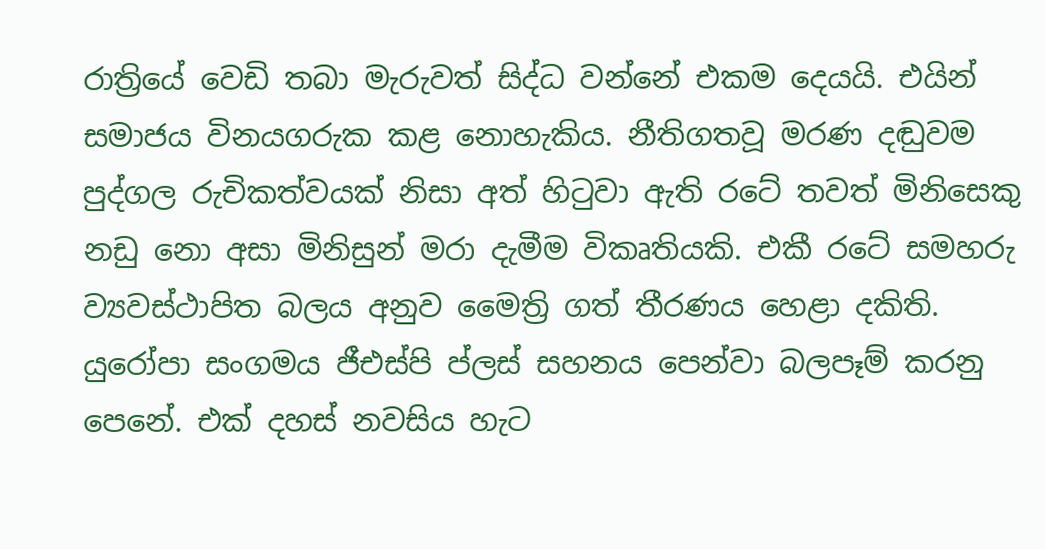රාත්‍රියේ වෙඩි තබා මැරුවත් සිද්ධ වන්නේ එකම දෙයයි. එයින් සමාජය විනයගරුක කළ නොහැකිය. නීතිගතවූ මරණ දඬුවම පුද්ගල රුචිකත්වයක් නිසා අත් හිටුවා ඇති රටේ තවත් මිනිසෙකු නඩු නො අසා මිනිසුන් මරා දැමීම විකෘතියකි. එකී රටේ සමහරු ව්‍යවස්ථාපිත බලය අනුව මෛත්‍රි ගත් තීරණය හෙළා දකිති. යුරෝපා සංගමය ජීඑස්පි ප්ලස් සහනය පෙන්වා බලපෑම් කරනු පෙනේ. එක් දහස් නවසිය හැට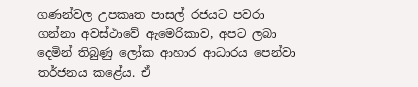ගණන්වල උපකෘත පාසල් රජයට පවරා ගන්නා අවස්ථාවේ ඇමෙරිකාව, අපට ලබා දෙමින් තිබුණු ලෝක ආහාර ආධාරය පෙන්වා තර්ජනය කළේය. ඒ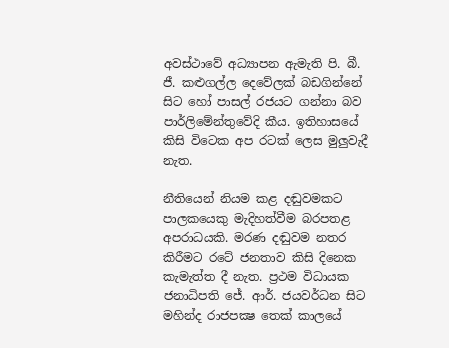අවස්ථාවේ අධ්‍යාපන ඇමැති පි. බී. ජී. කළුගල්ල දෙවේලක් බඩගින්නේ සිට හෝ පාසල් රජයට ගන්නා බව පාර්ලිමේන්තුවේදි කීය. ඉතිහාසයේ කිසි විටෙක අප රටක් ලෙස මුලුවැදී නැත.

නීතියෙන් නියම කළ දඬුවමකට පාලකයෙකු මැදිහත්වීම බරපතළ අපරාධයකි. මරණ දඬුවම නතර කිරීමට රටේ ජනතාව කිසි දිනෙක කැමැත්ත දී නැත. ප්‍රථම විධායක ජනාධිපති ජේ. ආර්. ජයවර්ධන සිට මහින්ද රාජපක්‍ෂ තෙක් කාලයේ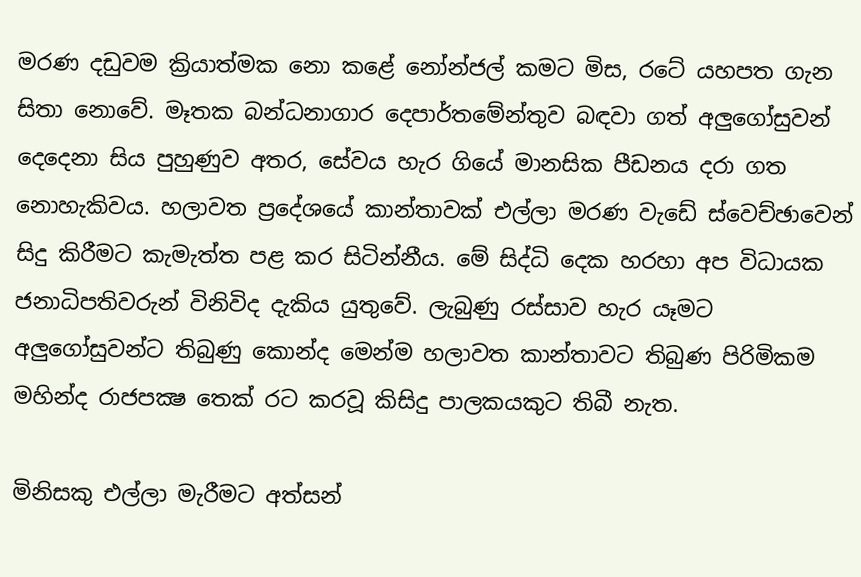මරණ දඩුවම ක්‍රියාත්මක නො කළේ නෝන්ජල් කමට මිස, රටේ යහපත ගැන සිතා නොවේ. මෑතක බන්ධනාගාර දෙපාර්තමේන්තුව බඳවා ගත් අලුගෝසුවන් දෙදෙනා සිය පුහුණුව අතර, සේවය හැර ගියේ මානසික පීඩනය දරා ගත නොහැකිවය. හලාවත ප්‍රදේශයේ කාන්තාවක් එල්ලා මරණ වැඩේ ස්වෙච්ඡාවෙන් සිදු කිරීමට කැමැත්ත පළ කර සිටින්නීය. මේ සිද්ධි දෙක හරහා අප විධායක ජනාධිපතිවරුන් විනිවිද දැකිය යුතුවේ. ලැබුණු රස්සාව හැර යෑමට අලුගෝසුවන්ට තිබුණු කොන්ද මෙන්ම හලාවත කාන්තාවට තිබුණ පිරිමිකම මහින්ද රාජපක්‍ෂ තෙක් රට කරවූ කිසිදු පාලකයකුට තිබී නැත.

මිනිසකු එල්ලා මැරීමට අත්සන්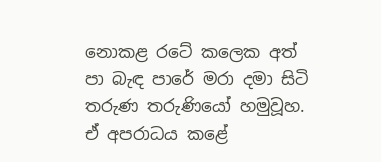නොකළ රටේ කලෙක අත් පා බැඳ පාරේ මරා දමා සිටි තරුණ තරුණියෝ හමුවූහ. ඒ අපරාධය කළේ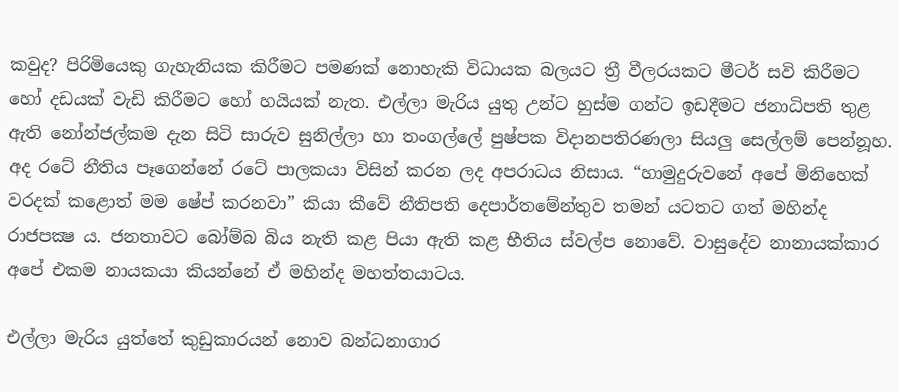කවුද? පිරිමියෙකු ගැහැනියක කිරීමට පමණක් නොහැකි විධායක බලයට ත්‍රී වීලරයකට මීටර් සවි කිරීමට හෝ දඩයක් වැඩි කිරීමට හෝ හයියක් නැත. එල්ලා මැරිය යුතු උන්ට හුස්ම ගන්ට ඉඩදීමට ජනාධිපති තුළ ඇති නෝන්ජල්කම දැන සිටි සාරුව සුනිල්ලා හා තංගල්ලේ පුෂ්පක විදානපතිරණලා සියලු සෙල්ලම් පෙන්නූහ. අද රටේ නීතිය පෑගෙන්නේ රටේ පාලකයා විසින් කරන ලද අපරාධය නිසාය. “හාමුදුරුවනේ අපේ මිනිහෙක් වරදක් කළොත් මම ෂේප් කරනවා” කියා කීවේ නීතිපති දෙපාර්තමේන්තුව තමන් යටතට ගත් මහින්ද රාජපක්‍ෂ ය. ජනතාවට බෝම්බ බිය නැති කළ පියා ඇති කළ භීතිය ස්වල්ප නොවේ. වාසුදේව නානායක්කාර අපේ එකම නායකයා කියන්නේ ඒ මහින්ද මහත්තයාටය.

එල්ලා මැරිය යුත්තේ කුඩුකාරයන් නොව බන්ධනාගාර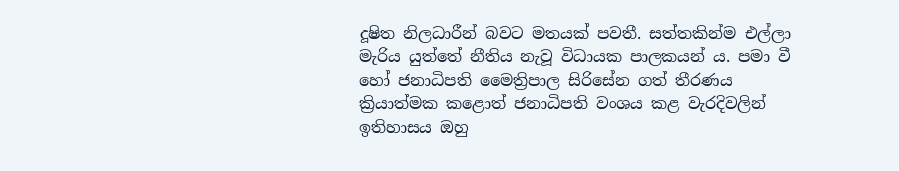දූෂිත නිලධාරීන් බවට මතයක් පවතී. සත්තකින්ම එල්ලා මැරිය යුත්තේ නීතිය නැවූ විධායක පාලකයන් ය. පමා වී හෝ ජනාධිපති මෛත්‍රිපාල සිරිසේන ගත් තීරණය ක්‍රියාත්මක කළොත් ජනාධිපති වංශය කළ වැරදිවලින් ඉතිහාසය ඔහු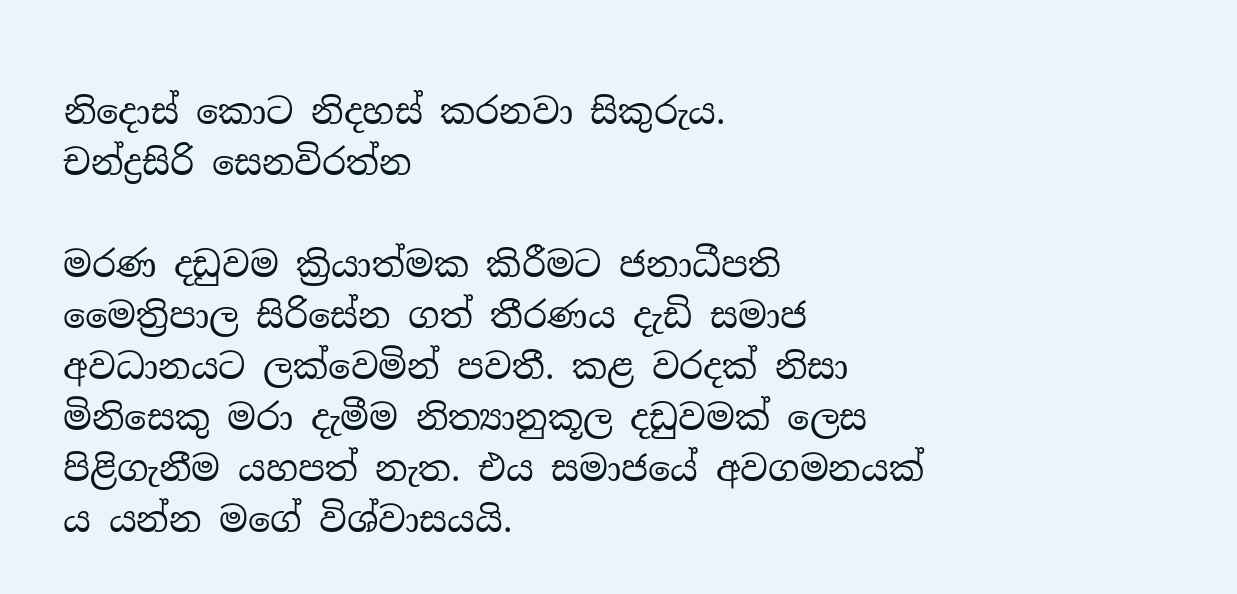නිදොස් කොට නිදහස් කරනවා සිකුරුය.
චන්ද්‍රසිරි සෙනවිරත්න

මරණ දඩුවම ක්‍රියාත්මක කිරීමට ජනාධීපති මෛත්‍රිපාල සිරිසේන ගත් තීරණය දැඩි සමාජ අවධානයට ලක්වෙමින් පවතී. කළ වරදක් නිසා මිනිසෙකු මරා දැමීම නිත්‍යානුකූල දඩුවමක් ලෙස පිළිගැනීම යහපත් නැත. එය සමාජයේ අවගමනයක් ය යන්න මගේ විශ්වාසයයි.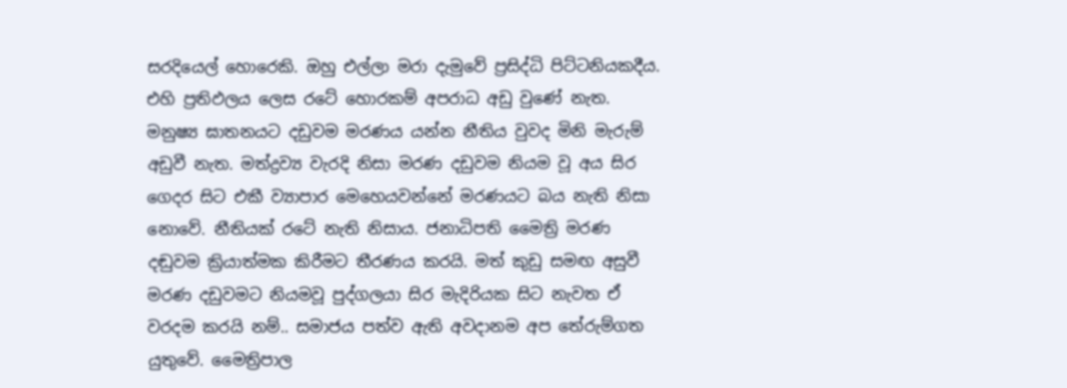සරදියෙල් හොරෙකි. ඔහු එල්ලා මරා දැමුවේ ප්‍රසිද්ධි පිට්ටනියකදීය. එහි ප්‍රතිඵලය ලෙස රටේ හොරකම් අපරාධ අඩු වුණේ නැත. මනුෂ්‍ය ඝාතනයට දඩුවම මරණය යන්න නීතිය වුවද මිනි මැරුම් අඩුවී නැත. මත්ද්‍රව්‍ය වැරදි නිසා මරණ දඩුවම නියම වූ අය සිර ගෙදර සිට එකී ව්‍යාපාර මෙහෙයවන්නේ මරණයට බය නැති නිසා නොවේ. නීතියක් රටේ නැති නිසාය. ජනාධිපති මෛත්‍රි මරණ දඬුවම ක්‍රියාත්මක කිරීමට තීරණය කරයි. මත් කුඩු සමඟ අසුවී මරණ දඩුවමට නියමවූ පුද්ගලයා සිර මැදිරියක සිට නැවත ඒ වරදම කරයි නම්.. සමාජය පත්ව ඇති අවදානම අප තේරුම්ගත යුතුවේ. මෛත්‍රිපාල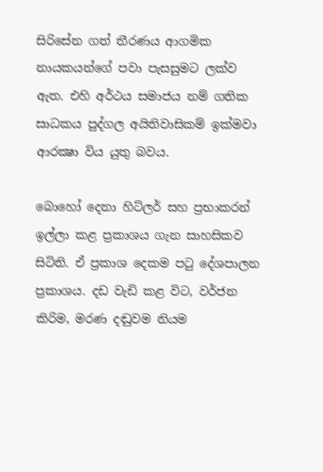සිරිසේන ගත් තීරණය ආගමික නායකයන්ගේ පවා පැසසුමට ලක්ව ඇත. එහි අර්ථය සමාජය නම් ගතික සාධකය පුද්ගල අයිතිවාසිකම් ඉක්මවා ආරක්‍ෂා විය යුතු බවය.

බොහෝ දෙනා හිට්ලර් සහ ප්‍රභාකරන් ඉල්ලා කළ ප්‍රකාශය ගැන සාහසිකව සිටිති. ඒ ප්‍රකාශ දෙකම පටු දේශපාලන ප්‍රකාශය. දඩ වැඩි කළ විට, වර්ජන කිරිම, මරණ දඬුවම නියම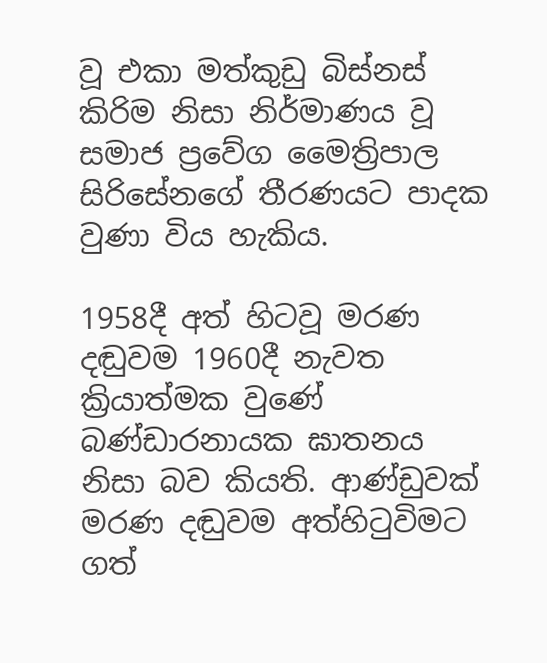වූ එකා මත්කුඩු බිස්නස් කිරිම නිසා නිර්මාණය වූ සමාජ ප්‍රවේග මෛත්‍රිපාල සිරිසේනගේ තීරණයට පාදක වුණා විය හැකිය.

1958දී අත් හිටවූ මරණ දඬුවම 1960දී නැවත ක්‍රියාත්මක වුණේ බණ්ඩාරනායක ඝාතනය නිසා බව කියති. ආණ්ඩුවක් මරණ දඬුවම අත්හිටුවිමට ගත්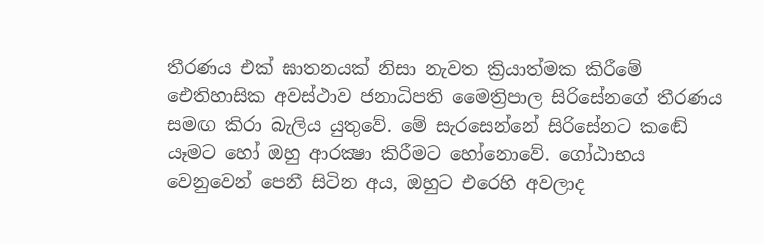තීරණය එක් ඝාතනයක් නිසා නැවත ක්‍රියාත්මක කිරීමේ ඓතිහාසික අවස්ථාව ජනාධිපති මෛත්‍රිපාල සිරිසේනගේ තීරණය සමඟ කිරා බැලිය යුතුවේ. මේ සැරසෙන්නේ සිරිසේනට කඬේ යෑමට හෝ ඔහු ආරක්‍ෂා කිරීමට හෝනොවේ. ගෝඨාභය වෙනුවෙන් පෙනී සිටින අය, ඔහුට එරෙහි අවලාද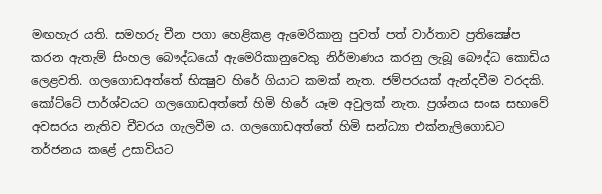මඟහැර යති. සමහරු චීන පගා හෙළිකළ ඇමෙරිකානු පුවත් පත් වාර්තාව ප්‍රතික්‍ෂේප කරන ඇතැම් සිංහල බෞද්ධයෝ ඇමෙරිකානුවෙකු නිර්මාණය කරනු ලැබූ බෞද්ධ කොඩිය ලෙළවති. ගලගොඩඅත්තේ භික්‍ෂුව හිරේ ගියාට කමක් නැත. ජම්පරයක් ඇන්දවීම වරදකි. කෝට්ටේ පාර්ශ්වයට ගලගොඩඅත්තේ හිමි හිරේ යෑම අවුලක් නැත. ප්‍රශ්නය සංඝ සභාවේ අවසරය නැතිව චීවරය ගැලවීම ය. ගලගොඩඅත්තේ හිමි සන්ධ්‍යා එක්නැලිගොඩට තර්ජනය කළේ උසාවියට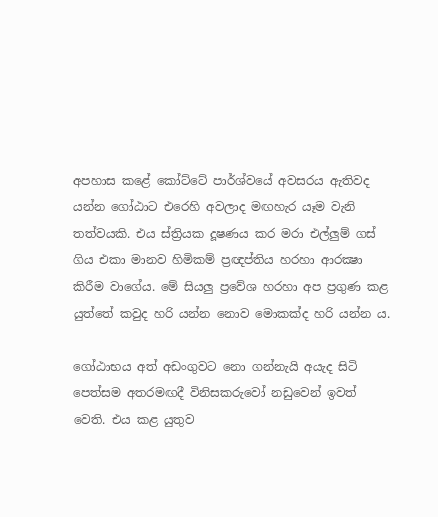අපහාස කළේ කෝට්ටේ පාර්ශ්වයේ අවසරය ඇතිවද යන්න ගෝඨාට එරෙහි අවලාද මඟහැර යෑම වැනි තත්වයකි. එය ස්ත්‍රියක දූෂණය කර මරා එල්ලුම් ගස් ගිය එකා මානව හිමිකම් ප්‍රඥප්තිය හරහා ආරක්‍ෂා කිරීම වාගේය. මේ සියලු ප්‍රවේශ හරහා අප ප්‍රගුණ කළ යුත්තේ කවුද හරි යන්න නොව මොකක්ද හරි යන්න ය.

ගෝඨාභය අත් අඩංගුවට නො ගන්නැයි අයැද සිටි පෙත්සම අතරමඟදී විනිසකරුවෝ නඩුවෙන් ඉවත් වෙති. එය කළ යුතුව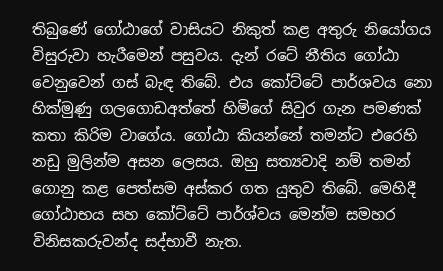තිබුණේ ගෝඨාගේ වාසියට නිකුත් කළ අතුරු නියෝගය විසුරුවා හැරීමෙන් පසුවය. දැන් රටේ නීතිය ගෝඨා වෙනුවෙන් ගස් බැඳ තිබේ. එය කෝට්ටේ පාර්ශවය නො හික්මුණු ගලගොඩඅත්තේ හිමිගේ සිවුර ගැන පමණක් කතා කිරිම වාගේය. ගෝඨා කියන්නේ තමන්ට එරෙහි නඩු මුලින්ම අසන ලෙසය. ඔහු සත්‍යවාදි නම් තමන් ගොනු කළ පෙත්සම අස්කර ගත යුතුව තිබේ. මෙහිදී ගෝඨාභය සහ කෝට්ටේ පාර්ශ්වය මෙන්ම සමහර විනිසකරුවන්ද සද්භාවී නැත.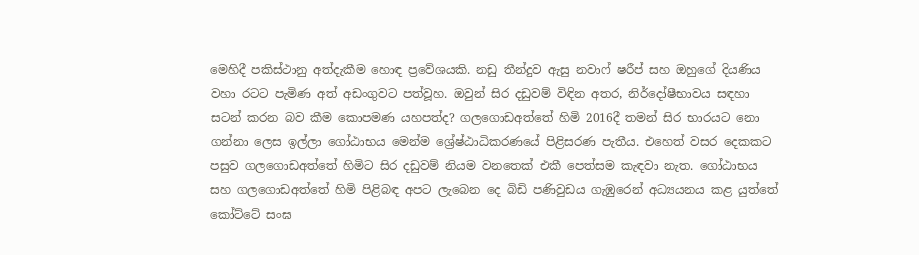මෙහිදී පකිස්ථානු අත්දැකීම හොඳ ප්‍රවේශයකි. නඩු තීන්දුව ඇසු නවාෆ් ෂරීප් සහ ඔහුගේ දියණිය වහා රටට පැමිණ අත් අඩංගුවට පත්වූහ. ඔවුන් සිර දඩුවම් විඳින අතර, නිර්දෝෂීභාවය සඳහා සටන් කරන බව කීම කොපමණ යහපත්ද? ගලගොඩඅත්තේ හිමි 2016දී තමන් සිර භාරයට නො ගන්නා ලෙස ඉල්ලා ගෝඨාභය මෙන්ම ශ්‍රේෂ්ඨාධිකරණයේ පිළිසරණ පැතීය. එහෙත් වසර දෙකකට පසුව ගලගොඩඅත්තේ හිමිට සිර දඩුවම් නියම වනතෙක් එකී පෙත්සම කැඳවා නැත. ගෝඨාභය සහ ගලගොඩඅත්තේ හිමි පිළිබඳ අපට ලැබෙන දෙ බිඩි පණිවුඩය ගැඹුරෙන් අධ්‍යයනය කළ යුත්තේ කෝට්ටේ සංඝ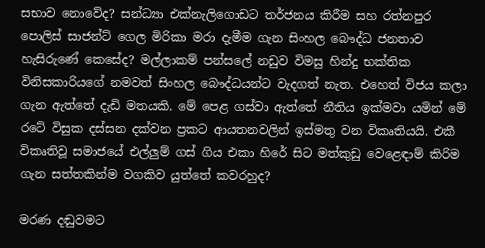සභාව නොවේද? සන්ධ්‍යා එක්නැලිගොඩට තර්ජනය කිරීම සහ රත්නපුර පොලිස් සාජන්ට් ගෙල මිරිකා මරා දැමීම ගැන සිංහල බෞද්ධ ජනතාව හැසිරුණේ කෙසේද? මල්ලාකම් පන්සලේ නඩුව විමසු හින්දු භක්තික විනිසකාරියගේ නමවත් සිංහල බෞද්ධයන්ට වැදගත් නැත. එහෙත් විජය කලා ගැන ඇත්තේ දැඩි මතයකි. මේ පෙළ ගස්වා ඇත්තේ නීතිය ඉක්මවා යමින් මේ රටේ විසුක දස්සන දක්වන ප්‍රකට ආයතනවලින් ඉස්මතු වන විකෘතියයි. එකී විකෘතිවූ සමාජයේ එල්ලුම් ගස් ගිය එකා හිරේ සිට මත්කුඩු වෙළෙඳාම් කිරිම ගැන සත්තකින්ම වගකිව යුත්තේ කවරහුද?

මරණ දඬුවමට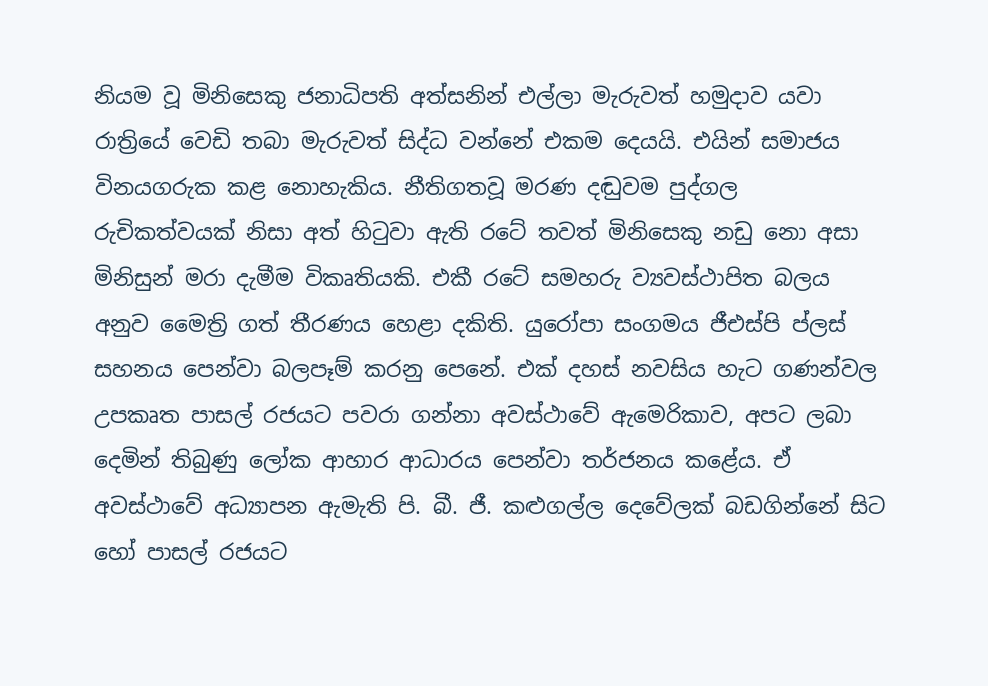නියම වූ මිනිසෙකු ජනාධිපති අත්සනින් එල්ලා මැරුවත් හමුදාව යවා රාත්‍රියේ වෙඩි තබා මැරුවත් සිද්ධ වන්නේ එකම දෙයයි. එයින් සමාජය විනයගරුක කළ නොහැකිය. නීතිගතවූ මරණ දඬුවම පුද්ගල රුචිකත්වයක් නිසා අත් හිටුවා ඇති රටේ තවත් මිනිසෙකු නඩු නො අසා මිනිසුන් මරා දැමීම විකෘතියකි. එකී රටේ සමහරු ව්‍යවස්ථාපිත බලය අනුව මෛත්‍රි ගත් තීරණය හෙළා දකිති. යුරෝපා සංගමය ජීඑස්පි ප්ලස් සහනය පෙන්වා බලපෑම් කරනු පෙනේ. එක් දහස් නවසිය හැට ගණන්වල උපකෘත පාසල් රජයට පවරා ගන්නා අවස්ථාවේ ඇමෙරිකාව, අපට ලබා දෙමින් තිබුණු ලෝක ආහාර ආධාරය පෙන්වා තර්ජනය කළේය. ඒ අවස්ථාවේ අධ්‍යාපන ඇමැති පි. බී. ජී. කළුගල්ල දෙවේලක් බඩගින්නේ සිට හෝ පාසල් රජයට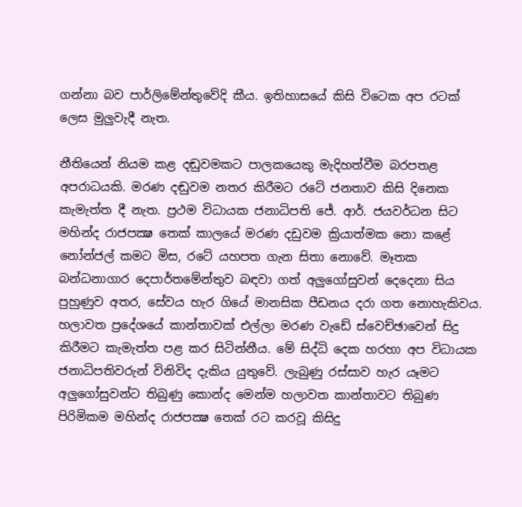ගන්නා බව පාර්ලිමේන්තුවේදි කීය. ඉතිහාසයේ කිසි විටෙක අප රටක් ලෙස මුලුවැදී නැත.

නීතියෙන් නියම කළ දඬුවමකට පාලකයෙකු මැදිහත්වීම බරපතළ අපරාධයකි. මරණ දඬුවම නතර කිරීමට රටේ ජනතාව කිසි දිනෙක කැමැත්ත දී නැත. ප්‍රථම විධායක ජනාධිපති ජේ. ආර්. ජයවර්ධන සිට මහින්ද රාජපක්‍ෂ තෙක් කාලයේ මරණ දඩුවම ක්‍රියාත්මක නො කළේ නෝන්ජල් කමට මිස, රටේ යහපත ගැන සිතා නොවේ. මෑතක බන්ධනාගාර දෙපාර්තමේන්තුව බඳවා ගත් අලුගෝසුවන් දෙදෙනා සිය පුහුණුව අතර, සේවය හැර ගියේ මානසික පීඩනය දරා ගත නොහැකිවය. හලාවත ප්‍රදේශයේ කාන්තාවක් එල්ලා මරණ වැඩේ ස්වෙච්ඡාවෙන් සිදු කිරීමට කැමැත්ත පළ කර සිටින්නීය. මේ සිද්ධි දෙක හරහා අප විධායක ජනාධිපතිවරුන් විනිවිද දැකිය යුතුවේ. ලැබුණු රස්සාව හැර යෑමට අලුගෝසුවන්ට තිබුණු කොන්ද මෙන්ම හලාවත කාන්තාවට තිබුණ පිරිමිකම මහින්ද රාජපක්‍ෂ තෙක් රට කරවූ කිසිදු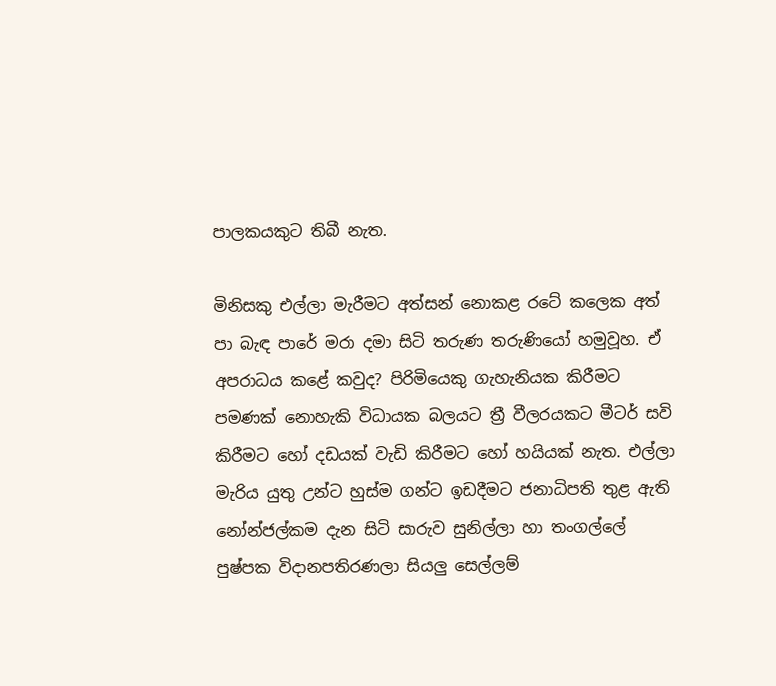පාලකයකුට තිබී නැත.

මිනිසකු එල්ලා මැරීමට අත්සන් නොකළ රටේ කලෙක අත් පා බැඳ පාරේ මරා දමා සිටි තරුණ තරුණියෝ හමුවූහ. ඒ අපරාධය කළේ කවුද? පිරිමියෙකු ගැහැනියක කිරීමට පමණක් නොහැකි විධායක බලයට ත්‍රී වීලරයකට මීටර් සවි කිරීමට හෝ දඩයක් වැඩි කිරීමට හෝ හයියක් නැත. එල්ලා මැරිය යුතු උන්ට හුස්ම ගන්ට ඉඩදීමට ජනාධිපති තුළ ඇති නෝන්ජල්කම දැන සිටි සාරුව සුනිල්ලා හා තංගල්ලේ පුෂ්පක විදානපතිරණලා සියලු සෙල්ලම්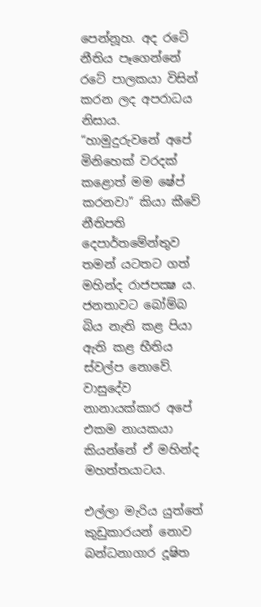පෙන්නූහ. අද රටේ නීතිය පෑගෙන්නේ රටේ පාලකයා විසින් කරන ලද අපරාධය නිසාය. “හාමුදුරුවනේ අපේ මිනිහෙක් වරදක් කළොත් මම ෂේප් කරනවා” කියා කීවේ නීතිපති දෙපාර්තමේන්තුව තමන් යටතට ගත් මහින්ද රාජපක්‍ෂ ය. ජනතාවට බෝම්බ බිය නැති කළ පියා ඇති කළ භීතිය ස්වල්ප නොවේ. වාසුදේව නානායක්කාර අපේ එකම නායකයා කියන්නේ ඒ මහින්ද මහත්තයාටය.

එල්ලා මැරිය යුත්තේ කුඩුකාරයන් නොව බන්ධනාගාර දූෂිත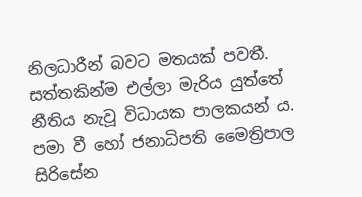නිලධාරීන් බවට මතයක් පවතී. සත්තකින්ම එල්ලා මැරිය යුත්තේ නීතිය නැවූ විධායක පාලකයන් ය. පමා වී හෝ ජනාධිපති මෛත්‍රිපාල සිරිසේන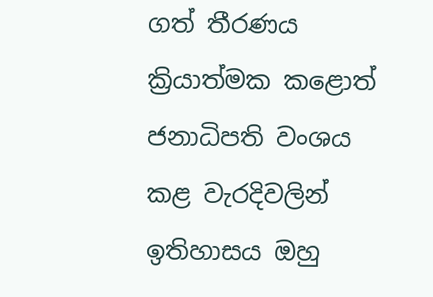ගත් තීරණය ක්‍රියාත්මක කළොත් ජනාධිපති වංශය කළ වැරදිවලින් ඉතිහාසය ඔහු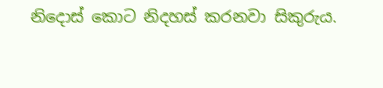නිදොස් කොට නිදහස් කරනවා සිකුරුය.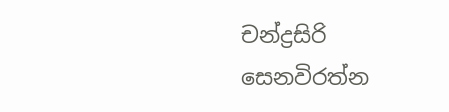චන්ද්‍රසිරි සෙනවිරත්න